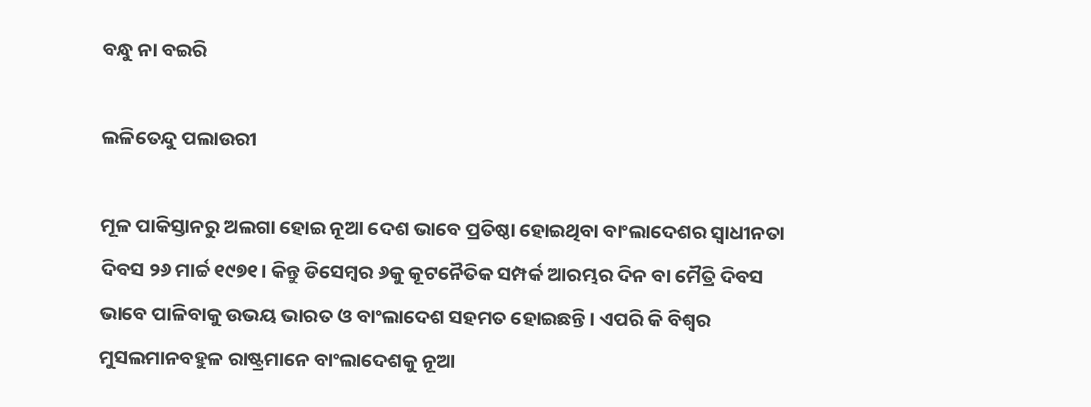ବନ୍ଧୁ ନା ବଇରି

ଲଳିତେନ୍ଦୁ ପଲାଉରୀ

ମୂଳ ପାକିସ୍ତାନରୁ ଅଲଗା ହୋଇ ନୂଆ ଦେଶ ଭାବେ ପ୍ରତିଷ୍ଠା ହୋଇଥିବା ବାଂଲାଦେଶର ସ୍ବାଧୀନତା ଦିବସ ୨୬ ମାର୍ଚ୍ଚ ୧୯୭୧। କିନ୍ତୁ ଡିସେମ୍ବର ୬କୁ କୂଟନୈତିକ ସମ୍ପର୍କ ଆରମ୍ଭର ଦିନ ବା ମୈତ୍ରି ଦିବସ ଭାବେ ପାଳିବାକୁ ଉଭୟ ଭାରତ ଓ ବାଂଲାଦେଶ ସହମତ ହୋଇଛନ୍ତି। ଏପରି କି ବିଶ୍ବର ମୁସଲମାନବହୁଳ ରାଷ୍ଟ୍ରମାନେ ବାଂଲାଦେଶକୁ ନୂଆ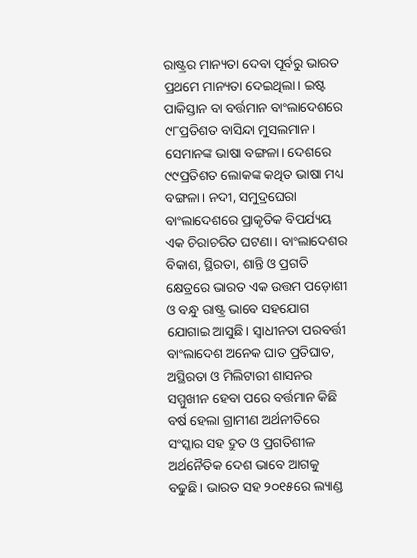ରାଷ୍ଟ୍ରର ମାନ୍ୟତା ଦେବା ପୂର୍ବରୁ ଭାରତ ପ୍ରଥମେ ମାନ୍ୟତା ଦେଇଥିଲା। ଇଷ୍ଟ ପାକିସ୍ତାନ ବା ବର୍ତ୍ତମାନ ବାଂଲାଦେଶରେ ୯୮ପ୍ରତିଶତ ବାସିନ୍ଦା ମୁସଲମାନ। ସେମାନଙ୍କ ଭାଷା ବଙ୍ଗଳା। ଦେଶରେ ୯୯ପ୍ରତିଶତ ଲୋକଙ୍କ କଥିତ ଭାଷା ମଧ୍ୟ ବଙ୍ଗଳା। ନଦୀ, ସମୁଦ୍ରଘେରା ବାଂଲାଦେଶରେ ପ୍ରାକୃତିକ ବିପର୍ଯ୍ୟୟ ଏକ ଚିରାଚରିତ ଘଟଣା। ବାଂଲାଦେଶର ବିକାଶ, ସ୍ଥିରତା, ଶାନ୍ତି ଓ ପ୍ରଗତି କ୍ଷେତ୍ରରେ ଭାରତ ଏକ ଉତ୍ତମ ପଡ଼ୋଶୀ ଓ ବନ୍ଧୁ ରାଷ୍ଟ୍ର ଭାବେ ସହଯୋଗ ଯୋଗାଇ ଆସୁଛି। ସ୍ବାଧୀନତା ପରବର୍ତ୍ତୀ ବାଂଲାଦେଶ ଅନେକ ଘାତ ପ୍ରତିଘାତ, ଅସ୍ଥିରତା ଓ ମିଲିଟାରୀ ଶାସନର ସମ୍ମୁଖୀନ ହେବା ପରେ ବର୍ତ୍ତମାନ କିଛି ବର୍ଷ ହେଲା ଗ୍ରାମୀଣ ଅର୍ଥନୀତିରେ ସଂସ୍କାର ସହ ଦ୍ରୁତ ଓ ପ୍ରଗତିଶୀଳ ଅର୍ଥନୈତିକ ଦେଶ ଭାବେ ଆଗକୁ ବଢୁଛି। ଭାରତ ସହ ୨୦୧୫ରେ ଲ୍ୟାଣ୍ଡ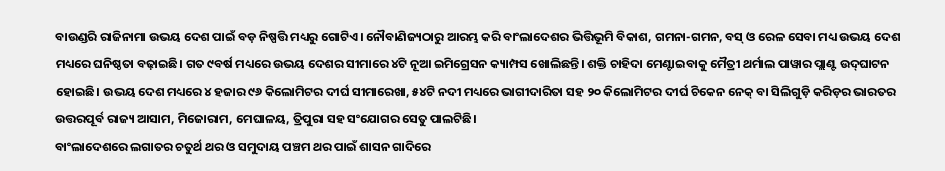ବାଉଣ୍ଡରି ରାଜିନାମା ଉଭୟ ଦେଶ ପାଇଁ ବଡ଼ ନିଷ୍ପତ୍ତି ମଧ୍ୟରୁ ଗୋଟିଏ। ନୌବାଣିଜ୍ୟଠାରୁ ଆରମ୍ଭ କରି ବାଂଲାଦେଶର ଭିତ୍ତିଭୂମି ବିକାଶ, ଗମନା-ଗମନ, ବସ୍‌ ଓ ରେଳ ସେବା ମଧ୍ୟ ଉଭୟ ଦେଶ ମଧ୍ୟରେ ଘନିଷ୍ଠତା ବଢ଼ାଇଛି। ଗତ ୯ବର୍ଷ ମଧ୍ୟରେ ଉଭୟ ଦେଶର ସୀମାରେ ୪ଟି ନୂଆ ଇମିଗ୍ରେସନ କ୍ୟାମ୍ପସ ଖୋଲିଛନ୍ତି। ଶକ୍ତି ଚାହିଦା ମେଣ୍ଟାଇବାକୁ ମୈତ୍ରୀ ଥର୍ମାଲ ପାୱାର ପ୍ଲାଣ୍ଟ ଉଦ୍‌ଘାଟନ ହୋଇଛି। ଉଭୟ ଦେଶ ମଧ୍ୟରେ ୪ ହଜାର ୯୬ କିଲୋମିଟର ଦୀର୍ଘ ସୀମାରେଖା, ୫୪ଟି ନଦୀ ମଧ୍ୟରେ ଭାଗୀଦାରିତା ସହ ୨୦ କିଲୋମିଟର ଦୀର୍ଘ ଚିକେନ ନେକ୍‌ ବା ସିଲିଗୁଡ଼ି କରିଡ଼ର ଭାରତର ଉତ୍ତରପୂର୍ବ ରାଜ୍ୟ ଆସାମ, ମିଜୋରାମ, ମେଘାଳୟ, ତ୍ରିପୁରା ସହ ସଂଯୋଗର ସେତୁ ପାଲଟିଛି।
ବାଂଲାଦେଶରେ ଲଗାତର ଚତୁର୍ଥ ଥର ଓ ସମୁଦାୟ ପଞ୍ଚମ ଥର ପାଇଁ ଶାସନ ଗାଦିରେ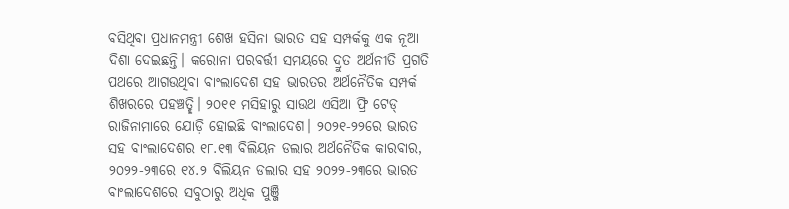ବସିଥିବା ପ୍ରଧାନମନ୍ତ୍ରୀ ଶେଖ ହସିନା ଭାରତ ସହ ସମ୍ପର୍କକୁ ଏକ ନୂଆ ଦିଶା ଦେଇଛନ୍ତି। କରୋନା ପରବର୍ତ୍ତୀ ସମୟରେ ଦ୍ରୁତ ଅର୍ଥନୀତି ପ୍ରଗତି ପଥରେ ଆଗଉଥିବା ବାଂଲାଦେଶ ସହ ଭାରତର ଅର୍ଥନୈତିକ ସମ୍ପର୍କ ଶିଖରରେ ପହଞ୍ଚତ୍ଛି। ୨୦୧୧ ମସିହାରୁ ସାଉଥ ଏସିଆ ଫ୍ରି ଟେଡ୍‌ ରାଜିନାମାରେ ଯୋଡ଼ି ହୋଇଛି ବାଂଲାଦେଶ। ୨୦୨୧-୨୨ରେ ଭାରତ ସହ ବାଂଲାଦେଶର ୧୮.୧୩ ବିଲିୟନ ଡଲାର ଅର୍ଥନୈତିକ କାରବାର, ୨୦୨୨-୨୩ରେ ୧୪.୨ ବିଲିୟନ ଡଲାର ସହ ୨୦୨୨-୨୩ରେ ଭାରତ ବାଂଲାଦେଶରେ ସବୁଠାରୁ ଅଧିକ ପୁଞ୍ଜି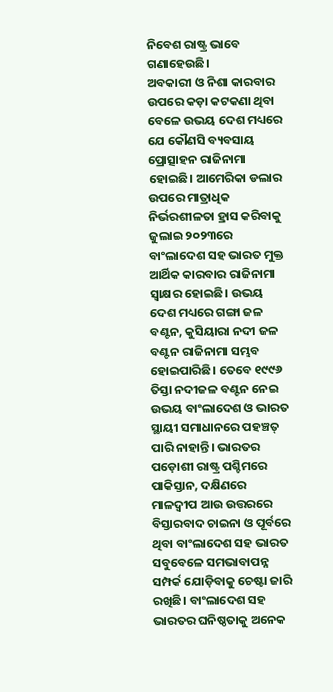ନିବେଶ ରାଷ୍ଟ୍ର ଭାବେ ଗଣାହେଉଛି।
ଅବକାରୀ ଓ ନିଶା କାରବାର ଉପରେ କଡ଼ା କଟକଣା ଥିବା ବେଳେ ଉଭୟ ଦେଶ ମଧ୍ୟରେ ଯେ କୌଣସି ବ୍ୟବସାୟ ପ୍ରୋତ୍ସାହନ ରାଜିନାମା ହୋଇଛି। ଆମେରିକା ଡଲାର ଉପରେ ମାତ୍ରାଧିକ ନିର୍ଭରଶୀଳତା ହ୍ରାସ କରିବାକୁ ଜୁଲାଇ ୨୦୨୩ରେ ବାଂଲାଦେଶ ସହ ଭାରତ ମୁକ୍ତ ଆର୍ଥିକ କାରବାର ରାଜିନାମା ସ୍ବାକ୍ଷର ହୋଇଛି। ଉଭୟ ଦେଶ ମଧ୍ୟରେ ଗଙ୍ଗା ଜଳ ବଣ୍ଟନ, କୁସିୟାରା ନଦୀ ଜଳ ବଣ୍ଟନ ରାଜିନାମା ସମ୍ଭବ ହୋଇପାରିଛି। ତେବେ ୧୯୯୬ ତିସ୍ତା ନଦୀଜଳ ବଣ୍ଟନ ନେଇ ଉଭୟ ବାଂଲାଦେଶ ଓ ଭାରତ ସ୍ଥାୟୀ ସମାଧାନରେ ପହଞ୍ଚତ୍ ପାରି ନାହାନ୍ତି। ଭାରତର ପଡ଼ୋଶୀ ରାଷ୍ଟ୍ର ପଶ୍ଚିମରେ ପାକିସ୍ତାନ, ଦକ୍ଷିଣରେ ମାଳଦ୍ବୀପ ଆଉ ଉତ୍ତରରେ ବିସ୍ତାରବାଦ ଚାଇନା ଓ ପୂର୍ବରେ ଥିବା ବାଂଲାଦେଶ ସହ ଭାରତ ସବୁବେଳେ ସମଭାବାପନ୍ନ ସମ୍ପର୍କ ଯୋଡ଼ିବାକୁ ଚେଷ୍ଟା ଜାରି ରଖିଛି। ବାଂଲାଦେଶ ସହ ଭାରତର ଘନିଷ୍ଠତାକୁ ଅନେକ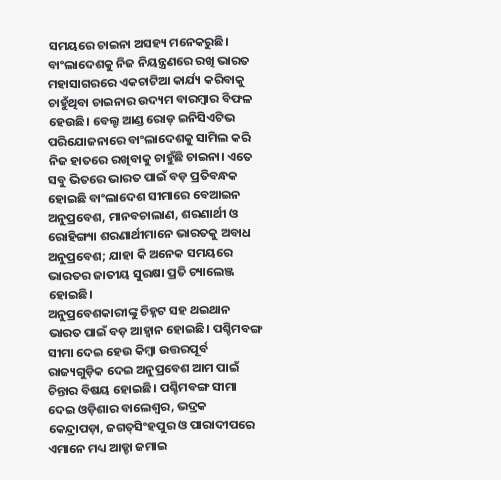ସମୟରେ ଚାଇନା ଅସହ୍ୟ ମନେକରୁଛି। ବାଂଲାଦେଶକୁ ନିଜ ନିୟନ୍ତ୍ରଣରେ ରଖି ଭାରତ ମହାସାଗରରେ ଏକଚାଟିଆ କାର୍ଯ୍ୟ କରିବାକୁ ଚାହୁଁଥିବା ଚାଇନାର ଉଦ୍ୟମ ବାରମ୍ବାର ବିଫଳ ହେଉଛି। ବେଲ୍ଟ ଆଣ୍ଡ ରୋଡ୍‌ ଇନିସିଏଟିଭ ପରିଯୋଜନାରେ ବାଂଲାଦେଶକୁ ସାମିଲ କରି ନିଜ ହାତରେ ରଖିବାକୁ ଚାହୁଁଛି ଚାଇନା। ଏତେ ସବୁ ଭିତରେ ଭାରତ ପାଇଁ ବଡ଼ ପ୍ରତିବନ୍ଧକ ହୋଇଛି ବାଂଲାଦେଶ ସୀମାରେ ବେଆଇନ ଅନୁପ୍ରବେଶ, ମାନବଚାଲାଣ, ଶରଣାର୍ଥୀ ଓ ରୋହିଙ୍ଗ୍ୟା ଶରଣାର୍ଥୀମାନେ ଭାରତକୁ ଅବାଧ ଅନୁପ୍ରବେଶ; ଯାହା କି ଅନେକ ସମୟରେ ଭାରତର ଜାତୀୟ ସୁରକ୍ଷା ପ୍ରତି ଚ୍ୟାଲେଞ୍ଜ ହୋଇଛି।
ଅନୁପ୍ରବେଶକାରୀଙ୍କୁ ଚିହ୍ନଟ ସହ ଥଇଥାନ ଭାରତ ପାଇଁ ବଡ଼ ଆହ୍ବାନ ହୋଇଛି। ପଶ୍ଚିମବଙ୍ଗ ସୀମା ଦେଇ ହେଉ କିମ୍ବା ଉତ୍ତରପୂର୍ବ ରାଜ୍ୟଗୁଡ଼ିକ ଦେଇ ଅନୁପ୍ରବେଶ ଆମ ପାଇଁ ଚିନ୍ତାର ବିଷୟ ହୋଇଛି। ପଶ୍ଚିମବଙ୍ଗ ସୀମା ଦେଇ ଓଡ଼ିଶାର ବାଲେଶ୍ବର, ଭଦ୍ରକ କେନ୍ଦ୍ରାପଡ଼ା, ଜଗତ୍‌ସିଂହପୁର ଓ ପାରାଦୀପରେ ଏମାନେ ମଧ୍ୟ ଆଡ୍ଡା ଜମାଇ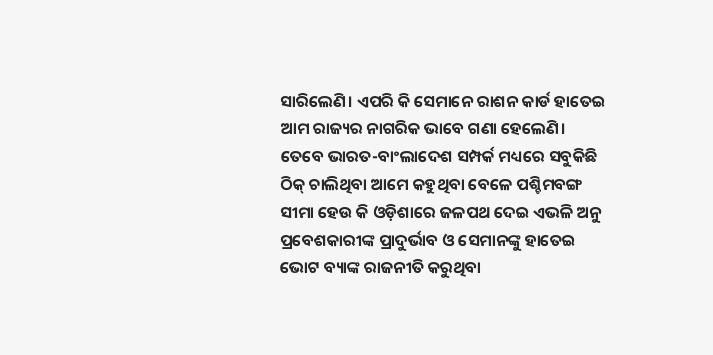ସାରିଲେଣି। ଏପରି କି ସେମାନେ ରାଶନ କାର୍ଡ ହାତେଇ ଆମ ରାଜ୍ୟର ନାଗରିକ ଭାବେ ଗଣା ହେଲେଣି। ତେବେ ଭାରତ-ବାଂଲାଦେଶ ସମ୍ପର୍କ ମଧ୍ୟରେ ସବୁକିଛି ଠିକ୍‌ ଚାଲିଥିବା ଆମେ କହୁଥିବା ବେଳେ ପଶ୍ଚିମବଙ୍ଗ ସୀମା ହେଉ କି ଓଡ଼ିଶାରେ ଜଳପଥ ଦେଇ ଏଭଳି ଅନୁ ପ୍ରବେଶକାରୀଙ୍କ ପ୍ରାଦୁର୍ଭାବ ଓ ସେମାନଙ୍କୁ ହାତେଇ ଭୋଟ ବ୍ୟାଙ୍କ ରାଜନୀତି କରୁଥିବା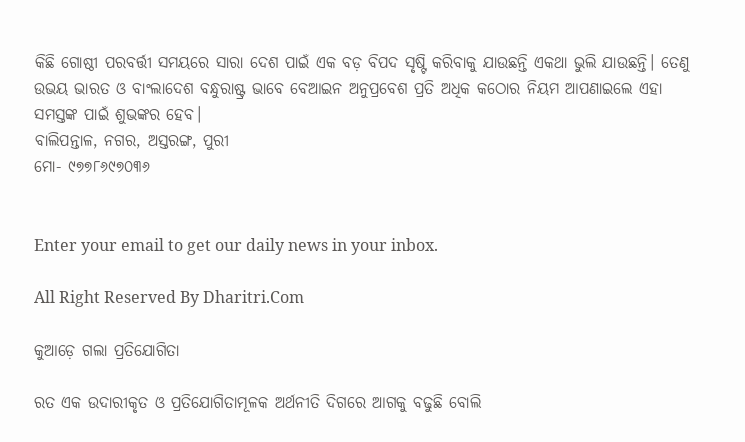କିଛି ଗୋଷ୍ଠୀ ପରବର୍ତ୍ତୀ ସମୟରେ ସାରା ଦେଶ ପାଇଁ ଏକ ବଡ଼ ବିପଦ ସୃଷ୍ଟି କରିବାକୁ ଯାଉଛନ୍ତି ଏକଥା ଭୁଲି ଯାଉଛନ୍ତି। ତେଣୁ ଉଭୟ ଭାରତ ଓ ବାଂଲାଦେଶ ବନ୍ଧୁରାଷ୍ଟ୍ର ଭାବେ ବେଆଇନ ଅନୁପ୍ରବେଶ ପ୍ରତି ଅଧିକ କଠୋର ନିୟମ ଆପଣାଇଲେ ଏହା ସମସ୍ତଙ୍କ ପାଇଁ ଶୁଭଙ୍କର ହେବ।
ବାଲିପନ୍ତାଳ, ନଗର, ଅସ୍ତରଙ୍ଗ, ପୁରୀ
ମୋ- ୯୭୭୮୬୯୭୦୩୬


Enter your email to get our daily news in your inbox.

All Right Reserved By Dharitri.Com

କୁଆଡ଼େ ଗଲା ପ୍ରତିଯୋଗିତା

ରତ ଏକ ଉଦାରୀକୃତ ଓ ପ୍ରତିଯୋଗିତାମୂଳକ ଅର୍ଥନୀତି ଦିଗରେ ଆଗକୁ ବଢୁଛି ବୋଲି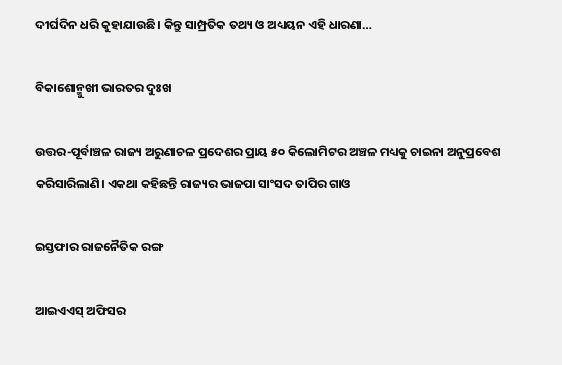ଦୀର୍ଘଦିନ ଧରି କୁହାଯାଉଛି। କିନ୍ତୁ ସାମ୍ପ୍ରତିକ ତଥ୍ୟ ଓ ଅଧ୍ୟୟନ ଏହି ଧାରଣା…

ବିକାଶୋନ୍ମୁଖୀ ଭାରତର ଦୁଃଖ

ଉତ୍ତର-ପୂର୍ବାଞ୍ଚଳ ରାଜ୍ୟ ଅରୁଣାଚଳ ପ୍ରଦେଶର ପ୍ରାୟ ୫୦ କିଲୋମିଟର ଅଞ୍ଚଳ ମଧ୍ୟକୁ ଚାଇନା ଅନୁପ୍ରବେଶ କରିସାରିଲାଣି। ଏକଥା କହିଛନ୍ତି ରାଜ୍ୟର ଭାଜପା ସାଂସଦ ତାପିର ଗାଓ

ଇସ୍ତଫାର ରାଜନୈତିକ ରଙ୍ଗ

ଆଇଏଏସ୍‌ ଅଫିସର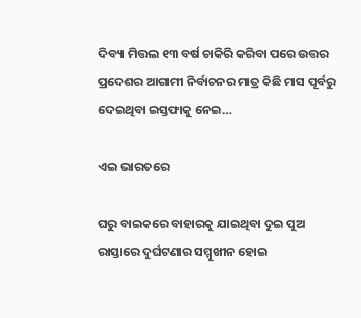ଦିବ୍ୟା ମିତ୍ତଲ ୧୩ ବର୍ଷ ଚାକିରି କରିବା ପରେ ଉତ୍ତର ପ୍ରଦେଶର ଆଗାମୀ ନିର୍ବାଚନର ମାତ୍ର କିଛି ମାସ ପୂର୍ବରୁ ଦେଇଥିବା ଇସ୍ତଫାକୁ ନେଇ…

ଏଇ ଭାରତରେ

ଘରୁ ବାଇକରେ ବାହାରକୁ ଯାଇଥିବା ଦୁଇ ପୁଅ ରାସ୍ତାରେ ଦୁର୍ଘଟଣାର ସମ୍ମୁଖୀନ ହୋଇ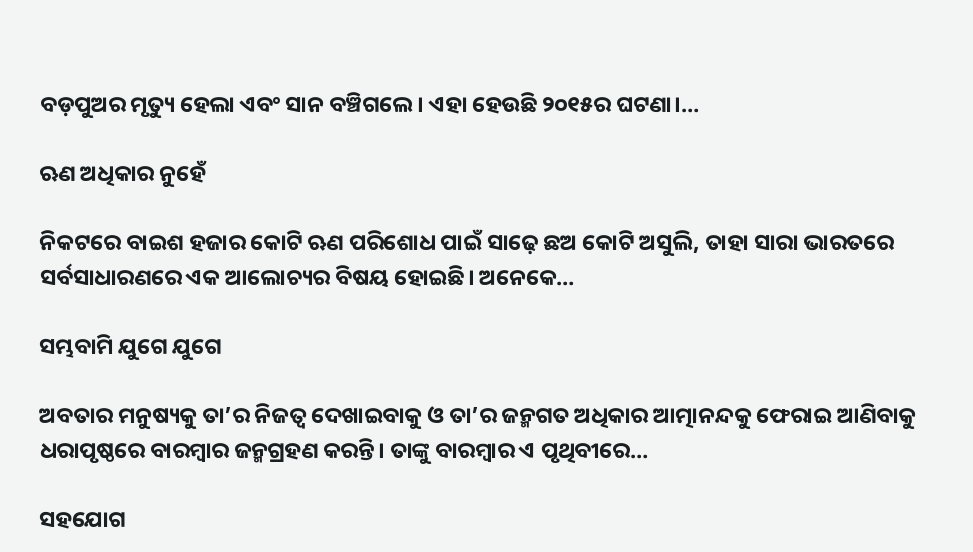ବଡ଼ପୁଅର ମୃତ୍ୟୁ ହେଲା ଏବଂ ସାନ ବଞ୍ଚିଗଲେ। ଏହା ହେଉଛି ୨୦୧୫ର ଘଟଣା।…

ଋଣ ଅଧିକାର ନୁହେଁ

ନିକଟରେ ବାଇଶ ହଜାର କୋଟି ଋଣ ପରିଶୋଧ ପାଇଁ ସାଢ଼େ ଛଅ କୋଟି ଅସୁଲି, ତାହା ସାରା ଭାରତରେ ସର୍ବସାଧାରଣରେ ଏକ ଆଲୋଚ୍ୟର ବିଷୟ ହୋଇଛି। ଅନେକେ…

ସମ୍ଭବାମି ଯୁଗେ ଯୁଗେ

ଅବତାର ମନୁଷ୍ୟକୁ ତା’ର ନିଜତ୍ୱ ଦେଖାଇବାକୁ ଓ ତା’ର ଜନ୍ମଗତ ଅଧିକାର ଆତ୍ମାନନ୍ଦକୁ ଫେରାଇ ଆଣିବାକୁ ଧରାପୃଷ୍ଠରେ ବାରମ୍ବାର ଜନ୍ମଗ୍ରହଣ କରନ୍ତି। ତାଙ୍କୁ ବାରମ୍ବାର ଏ ପୃଥିବୀରେ…

ସହଯୋଗ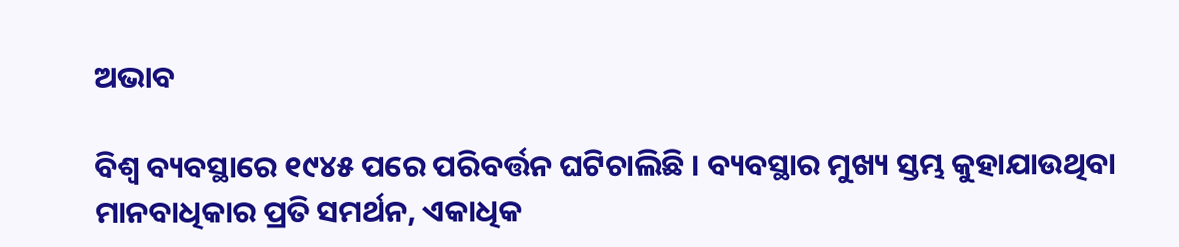ଅଭାବ

ବିଶ୍ୱ ବ୍ୟବସ୍ଥାରେ ୧୯୪୫ ପରେ ପରିବର୍ତ୍ତନ ଘଟିଚାଲିଛି । ବ୍ୟବସ୍ଥାର ମୁଖ୍ୟ ସ୍ତମ୍ଭ କୁହାଯାଉଥିବା ମାନବାଧିକାର ପ୍ରତି ସମର୍ଥନ, ଏକାଧିକ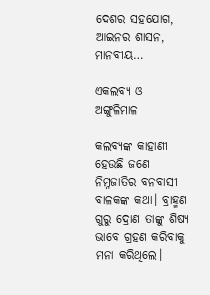ଦେଶର ସହଯୋଗ, ଆଇନର ଶାସନ, ମାନବୀୟ…

ଏକଲବ୍ୟ ଓ ଅଙ୍ଗୁଳିମାଳ

କଲବ୍ୟଙ୍କ କାହାଣୀ ହେଉଛି ଜଣେ ନିମ୍ନଜାତିର ବନବାସୀ ବାଳକଙ୍କ କଥା। ବ୍ରାହ୍ମଣ ଗୁରୁ ଦ୍ରୋଣ ତାଙ୍କୁ ଶିଷ୍ୟ ଭାବେ ଗ୍ରହଣ କରିବାକୁ ମନା କରିଥିଲେ।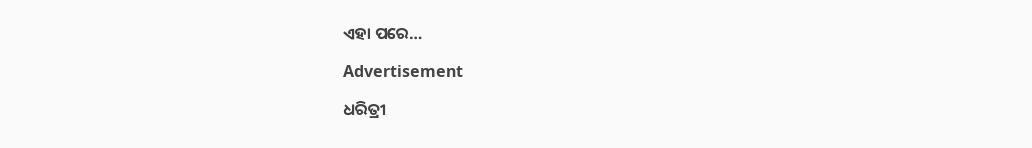ଏହା ପରେ…

Advertisement

ଧରିତ୍ରୀ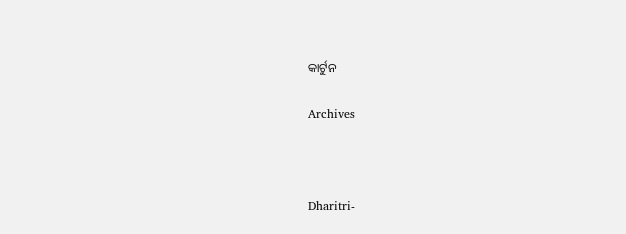କାର୍ଟୁନ

Archives



Dharitri-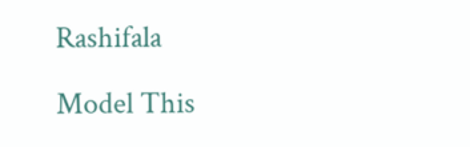Rashifala

Model This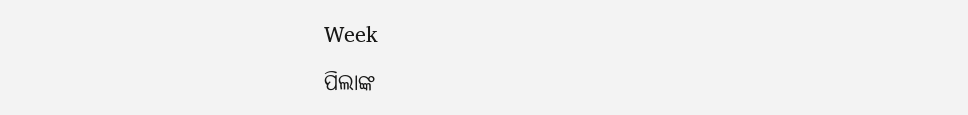Week

ପିଲାଙ୍କ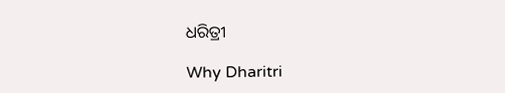ଧରିତ୍ରୀ

Why Dharitri